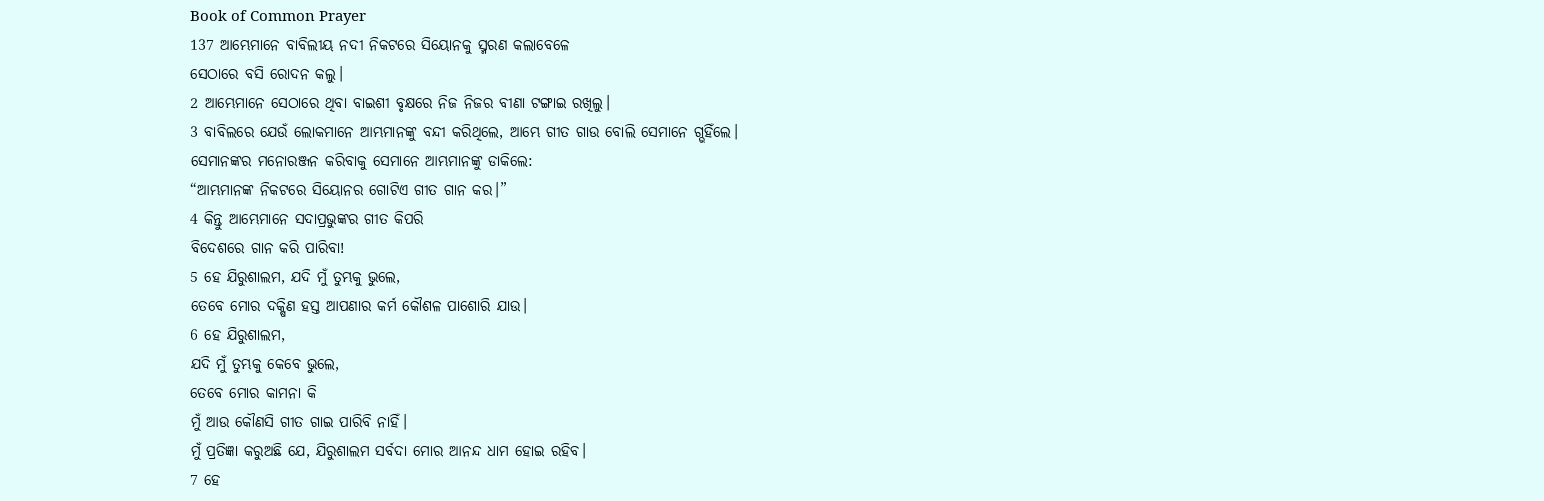Book of Common Prayer
137 ଆମ୍ଭେମାନେ ବାବିଲୀୟ ନଦୀ ନିକଟରେ ସିୟୋନକୁ ସ୍ମରଣ କଲାବେଳେ
ସେଠାରେ ବସି ରୋଦନ କଲୁ।
2 ଆମ୍ଭେମାନେ ସେଠାରେ ଥିବା ବାଇଶୀ ବୃକ୍ଷରେ ନିଜ ନିଜର ବୀଣା ଟଙ୍ଗାଇ ରଖିଲୁ।
3 ବାବିଲରେ ଯେଉଁ ଲୋକମାନେ ଆମ୍ଭମାନଙ୍କୁ ବନ୍ଦୀ କରିଥିଲେ, ଆମ୍ଭେ ଗୀତ ଗାଉ ବୋଲି ସେମାନେ ଗ୍ଭହିଁଲେ।
ସେମାନଙ୍କର ମନୋରଞ୍ଜନ କରିବାକୁ ସେମାନେ ଆମ୍ଭମାନଙ୍କୁ ଡାକିଲେ:
“ଆମ୍ଭମାନଙ୍କ ନିକଟରେ ସିୟୋନର ଗୋଟିଏ ଗୀତ ଗାନ କର।”
4 କିନ୍ତୁ ଆମ୍ଭେମାନେ ସଦାପ୍ରଭୁଙ୍କର ଗୀତ କିପରି
ବିଦେଶରେ ଗାନ କରି ପାରିବା!
5 ହେ ଯିରୁଶାଲମ, ଯଦି ମୁଁ ତୁମ୍ଭକୁ ଭୁଲେ,
ତେବେ ମୋର ଦକ୍ଷିଣ ହସ୍ତ ଆପଣାର କର୍ମ କୌଶଳ ପାଶୋରି ଯାଉ।
6 ହେ ଯିରୁଶାଲମ,
ଯଦି ମୁଁ ତୁମ୍ଭକୁ କେବେ ଭୁଲେ,
ତେବେ ମୋର କାମନା କି
ମୁଁ ଆଉ କୌଣସି ଗୀତ ଗାଇ ପାରିବି ନାହିଁ।
ମୁଁ ପ୍ରତିଜ୍ଞା କରୁଅଛି ଯେ, ଯିରୁଶାଲମ ସର୍ବଦା ମୋର ଆନନ୍ଦ ଧାମ ହୋଇ ରହିବ।
7 ହେ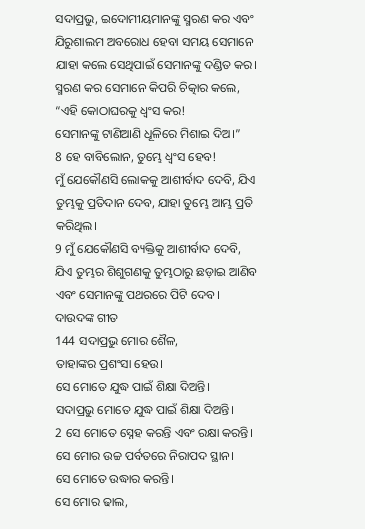ସଦାପ୍ରଭୁ, ଇଦୋମୀୟମାନଙ୍କୁ ସ୍ମରଣ କର ଏବଂ ଯିରୁଶାଲମ ଅବରୋଧ ହେବା ସମୟ ସେମାନେ ଯାହା କଲେ ସେଥିପାଇଁ ସେମାନଙ୍କୁ ଦଣ୍ଡିତ କର।
ସ୍ମରଣ କର ସେମାନେ କିପରି ଚିତ୍କାର କଲେ, “ଏହି କୋଠାଘରକୁ ଧ୍ୱଂସ କର!
ସେମାନଙ୍କୁ ଟାଣିଆଣି ଧୂଳିରେ ମିଶାଇ ଦିଅ।”
8 ହେ ବାବିଲୋନ, ତୁମ୍ଭେ ଧ୍ୱଂସ ହେବ!
ମୁଁ ଯେକୌଣସି ଲୋକକୁ ଆଶୀର୍ବାଦ ଦେବି, ଯିଏ ତୁମ୍ଭକୁ ପ୍ରତିଦାନ ଦେବ, ଯାହା ତୁମ୍ଭେ ଆମ୍ଭ ପ୍ରତି କରିଥିଲ।
9 ମୁଁ ଯେକୌଣସି ବ୍ୟକ୍ତିକୁ ଆଶୀର୍ବାଦ ଦେବି,
ଯିଏ ତୁମ୍ଭର ଶିଶୁଗଣକୁ ତୁମ୍ଭଠାରୁ ଛଡ଼ାଇ ଆଣିବ ଏବଂ ସେମାନଙ୍କୁ ପଥରରେ ପିଟି ଦେବ।
ଦାଉଦଙ୍କ ଗୀତ
144 ସଦାପ୍ରଭୁ ମୋର ଶୈଳ,
ତାହାଙ୍କର ପ୍ରଶଂସା ହେଉ।
ସେ ମୋତେ ଯୁଦ୍ଧ ପାଇଁ ଶିକ୍ଷା ଦିଅନ୍ତି।
ସଦାପ୍ରଭୁ ମୋତେ ଯୁଦ୍ଧ ପାଇଁ ଶିକ୍ଷା ଦିଅନ୍ତି।
2 ସେ ମୋତେ ସ୍ନେହ କରନ୍ତି ଏବଂ ରକ୍ଷା କରନ୍ତି।
ସେ ମୋର ଉଚ୍ଚ ପର୍ବତରେ ନିରାପଦ ସ୍ଥାନ।
ସେ ମୋତେ ଉଦ୍ଧାର କରନ୍ତି।
ସେ ମୋର ଢାଲ,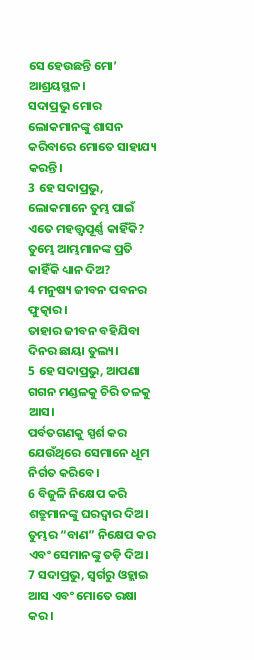ସେ ହେଉଛନ୍ତି ମୋ’ ଆଶ୍ରୟସ୍ଥଳ।
ସଦାପ୍ରଭୁ ମୋର ଲୋକମାନଙ୍କୁ ଶାସନ କରିବାରେ ମୋତେ ସାହାଯ୍ୟ କରନ୍ତି।
3 ହେ ସଦାପ୍ରଭୁ, ଲୋକମାନେ ତୁମ୍ଭ ପାଇଁ ଏତେ ମହତ୍ତ୍ୱପୂର୍ଣ୍ଣ କାହିଁକି?
ତୁମ୍ଭେ ଆମ୍ଭମାନଙ୍କ ପ୍ରତି କାହିଁକି ଧ୍ୟାନ ଦିଅ?
4 ମନୁଷ୍ୟ ଜୀବନ ପବନର ଫୁତ୍କାର।
ତାହାର ଜୀବନ ବହିଯିବା ଦିନର ଛାୟା ତୁଲ୍ୟ।
5 ହେ ସଦାପ୍ରଭୁ, ଆପଣା ଗଗନ ମଣ୍ଡଳକୁ ଚିରି ତଳକୁ ଆସ।
ପର୍ବତଗଣକୁ ସ୍ପର୍ଶ କର ଯେଉଁଥିରେ ସେମାନେ ଧୂମ ନିର୍ଗତ କରିବେ।
6 ବିଜୁଳି ନିକ୍ଷେପ କରି ଶତ୍ରୁମାନଙ୍କୁ ଘରଦ୍ୱାର ଦିଅ।
ତୁମ୍ଭର “ବାଣ” ନିକ୍ଷେପ କର ଏବଂ ସେମାନଙ୍କୁ ତଡ଼ି ଦିଅ।
7 ସଦାପ୍ରଭୁ, ସ୍ୱର୍ଗରୁ ଓହ୍ଲାଇ ଆସ ଏବଂ ମୋତେ ରକ୍ଷା କର।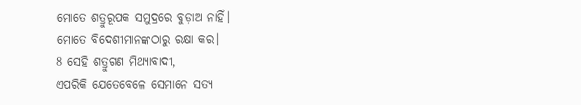ମୋତେ ଶତ୍ରୁରୂପକ ସମୁଦ୍ରରେ ବୁଡ଼ାଅ ନାହିଁ।
ମୋତେ ବିଦେଶୀମାନଙ୍କଠାରୁ ରକ୍ଷା କର।
8 ସେହି ଶତ୍ରୁଗଣ ମିଥ୍ୟାବାଦୀ,
ଏପରିକି ଯେତେବେଳେ ସେମାନେ ସତ୍ୟ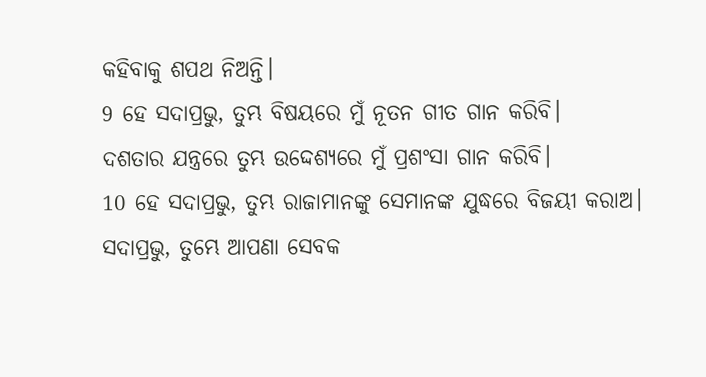କହିବାକୁ ଶପଥ ନିଅନ୍ତି।
9 ହେ ସଦାପ୍ରଭୁ, ତୁମ୍ଭ ବିଷୟରେ ମୁଁ ନୂତନ ଗୀତ ଗାନ କରିବି।
ଦଶତାର ଯନ୍ତ୍ରରେ ତୁମ୍ଭ ଉଦ୍ଦେଶ୍ୟରେ ମୁଁ ପ୍ରଶଂସା ଗାନ କରିବି।
10 ହେ ସଦାପ୍ରଭୁ, ତୁମ୍ଭ ରାଜାମାନଙ୍କୁ ସେମାନଙ୍କ ଯୁଦ୍ଧରେ ବିଜୟୀ କରାଅ।
ସଦାପ୍ରଭୁ, ତୁମ୍ଭେ ଆପଣା ସେବକ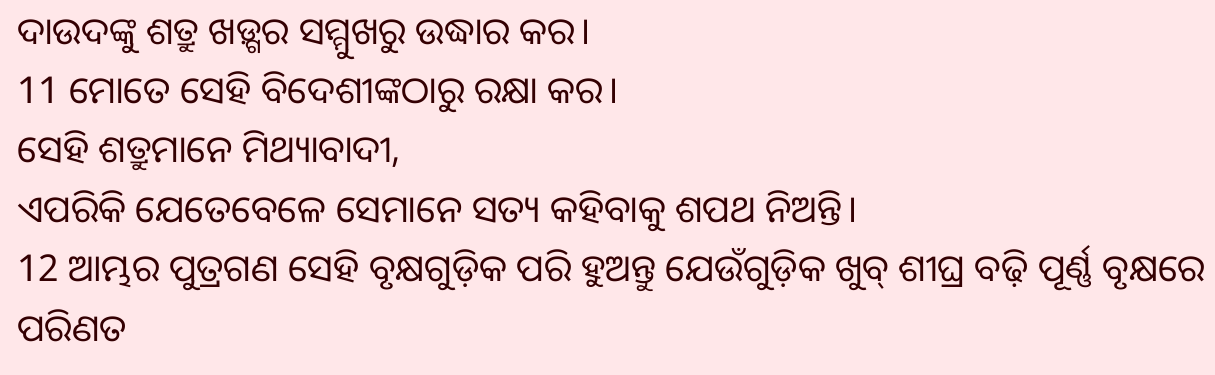ଦାଉଦଙ୍କୁ ଶତ୍ରୁ ଖଡ଼୍ଗର ସମ୍ମୁଖରୁ ଉଦ୍ଧାର କର।
11 ମୋତେ ସେହି ବିଦେଶୀଙ୍କଠାରୁ ରକ୍ଷା କର।
ସେହି ଶତ୍ରୁମାନେ ମିଥ୍ୟାବାଦୀ,
ଏପରିକି ଯେତେବେଳେ ସେମାନେ ସତ୍ୟ କହିବାକୁ ଶପଥ ନିଅନ୍ତି।
12 ଆମ୍ଭର ପୁତ୍ରଗଣ ସେହି ବୃକ୍ଷଗୁଡ଼ିକ ପରି ହୁଅନ୍ତୁ ଯେଉଁଗୁଡ଼ିକ ଖୁବ୍ ଶୀଘ୍ର ବଢ଼ି ପୂର୍ଣ୍ଣ ବୃକ୍ଷରେ ପରିଣତ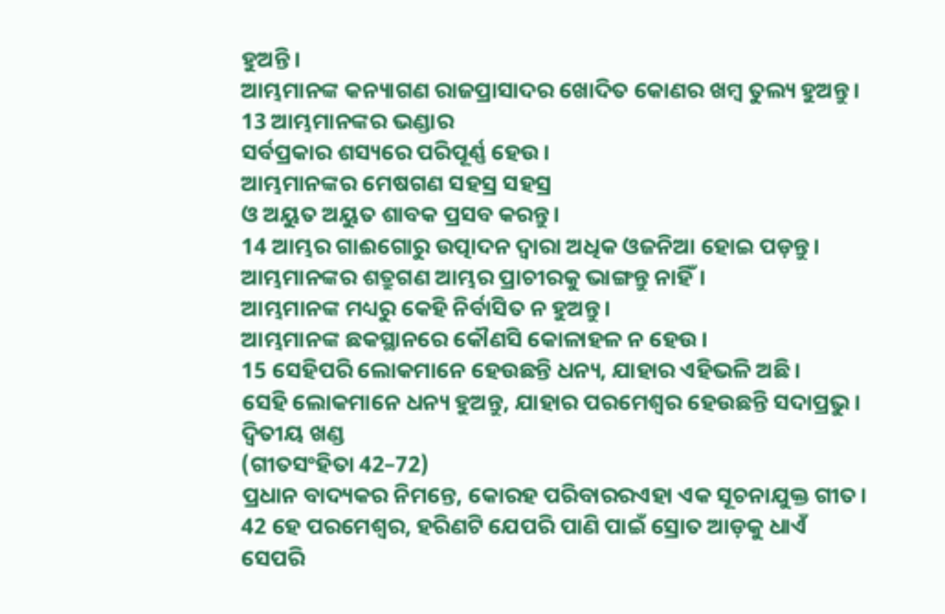ହୁଅନ୍ତି।
ଆମ୍ଭମାନଙ୍କ କନ୍ୟାଗଣ ରାଜପ୍ରାସାଦର ଖୋଦିତ କୋଣର ଖମ୍ବ ତୁଲ୍ୟ ହୁଅନ୍ତୁ।
13 ଆମ୍ଭମାନଙ୍କର ଭଣ୍ଡାର
ସର୍ବପ୍ରକାର ଶସ୍ୟରେ ପରିପୂର୍ଣ୍ଣ ହେଉ।
ଆମ୍ଭମାନଙ୍କର ମେଷଗଣ ସହସ୍ର ସହସ୍ର
ଓ ଅୟୁତ ଅୟୁତ ଶାବକ ପ୍ରସବ କରନ୍ତୁ।
14 ଆମ୍ଭର ଗାଈଗୋରୁ ଉତ୍ପାଦନ ଦ୍ୱାରା ଅଧିକ ଓଜନିଆ ହୋଇ ପଡ଼ନ୍ତୁ।
ଆମ୍ଭମାନଙ୍କର ଶତ୍ରୁଗଣ ଆମ୍ଭର ପ୍ରାଚୀରକୁ ଭାଙ୍ଗନ୍ତୁ ନାହିଁ।
ଆମ୍ଭମାନଙ୍କ ମଧ୍ୟରୁ କେହି ନିର୍ବାସିତ ନ ହୁଅନ୍ତୁ।
ଆମ୍ଭମାନଙ୍କ ଛକସ୍ଥାନରେ କୌଣସି କୋଳାହଳ ନ ହେଉ।
15 ସେହିପରି ଲୋକମାନେ ହେଉଛନ୍ତି ଧନ୍ୟ, ଯାହାର ଏହିଭଳି ଅଛି।
ସେହି ଲୋକମାନେ ଧନ୍ୟ ହୁଅନ୍ତୁ, ଯାହାର ପରମେଶ୍ୱର ହେଉଛନ୍ତି ସଦାପ୍ରଭୁ।
ଦ୍ୱିତୀୟ ଖଣ୍ଡ
(ଗୀତସଂହିତା 42–72)
ପ୍ରଧାନ ବାଦ୍ୟକର ନିମନ୍ତେ, କୋରହ ପରିବାରରଏହା ଏକ ସୂଚନାଯୁକ୍ତ ଗୀତ।
42 ହେ ପରମେଶ୍ୱର, ହରିଣଟି ଯେପରି ପାଣି ପାଇଁ ସ୍ରୋତ ଆଡ଼କୁ ଧାଏଁ
ସେପରି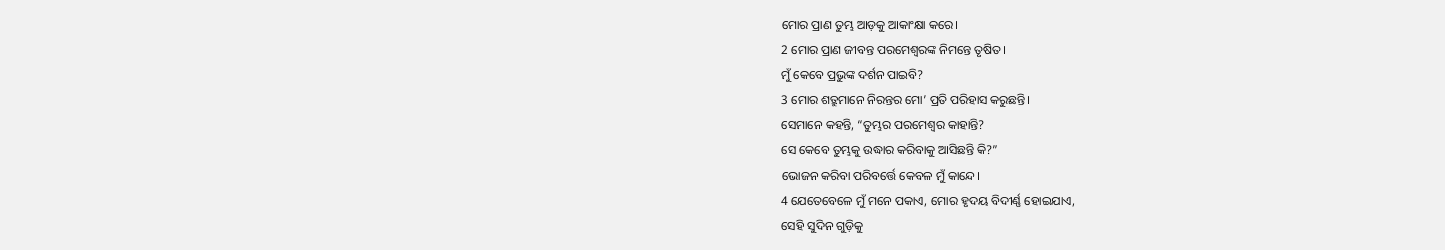ମୋର ପ୍ରାଣ ତୁମ୍ଭ ଆଡ଼କୁ ଆକାଂକ୍ଷା କରେ।
2 ମୋର ପ୍ରାଣ ଜୀବନ୍ତ ପରମେଶ୍ୱରଙ୍କ ନିମନ୍ତେ ତୃଷିତ।
ମୁଁ କେବେ ପ୍ରଭୁଙ୍କ ଦର୍ଶନ ପାଇବି?
3 ମୋର ଶତ୍ରୁମାନେ ନିରନ୍ତର ମୋ’ ପ୍ରତି ପରିହାସ କରୁଛନ୍ତି।
ସେମାନେ କହନ୍ତି, “ତୁମ୍ଭର ପରମେଶ୍ୱର କାହାନ୍ତି?
ସେ କେବେ ତୁମ୍ଭକୁ ଉଦ୍ଧାର କରିବାକୁ ଆସିଛନ୍ତି କି?”
ଭୋଜନ କରିବା ପରିବର୍ତ୍ତେ କେବଳ ମୁଁ କାନ୍ଦେ।
4 ଯେତେବେଳେ ମୁଁ ମନେ ପକାଏ, ମୋର ହୃଦୟ ବିଦୀର୍ଣ୍ଣ ହୋଇଯାଏ,
ସେହି ସୁଦିନ ଗୁଡ଼ିକୁ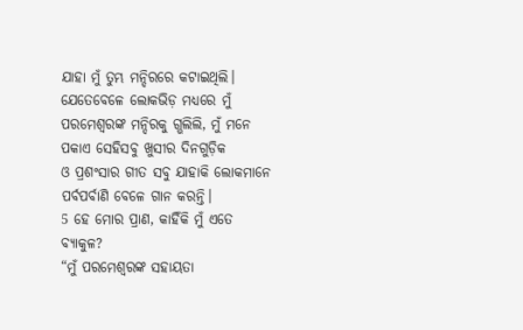ଯାହା ମୁଁ ତୁମ୍ଭ ମନ୍ଦିରରେ କଟାଇଥିଲି।
ଯେତେବେଳେ ଲୋକଭିଡ଼ ମଧ୍ୟରେ ମୁଁ ପରମେଶ୍ୱରଙ୍କ ମନ୍ଦିରକୁ ଗ୍ଭଲିଲି, ମୁଁ ମନେ ପକାଏ ସେହିସବୁ ଖୁସୀର ଦିନଗୁଡ଼ିକ
ଓ ପ୍ରଶଂସାର ଗୀତ ସବୁ ଯାହାକି ଲୋକମାନେ ପର୍ବପର୍ବାଣି ବେଳେ ଗାନ କରନ୍ତି।
5 ହେ ମୋର ପ୍ରାଣ, କାହିଁକି ମୁଁ ଏତେ ବ୍ୟାକୁଳ?
“ମୁଁ ପରମେଶ୍ୱରଙ୍କ ସହାୟତା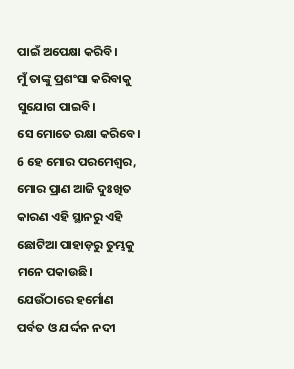ପାଇଁ ଅପେକ୍ଷା କରିବି।
ମୁଁ ତାଙ୍କୁ ପ୍ରଶଂସା କରିବାକୁ ସୁଯୋଗ ପାଇବି।
ସେ ମୋତେ ରକ୍ଷା କରିବେ।
6 ହେ ମୋର ପରମେଶ୍ୱର, ମୋର ପ୍ରାଣ ଆଜି ଦୁଃଖିତ କାରଣ ଏହି ସ୍ଥାନରୁ ଏହି ଛୋଟିଆ ପାହାଡ଼ରୁ ତୁମ୍ଭକୁ ମନେ ପକାଉଛି।
ଯେଉଁଠାରେ ହର୍ମୋଣ ପର୍ବତ ଓ ଯର୍ଦ୍ଦନ ନଦୀ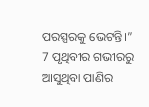ପରସ୍ପରକୁ ଭେଟନ୍ତି।”
7 ପୃଥିବୀର ଗଭୀରରୁ ଆସୁଥିବା ପାଣିର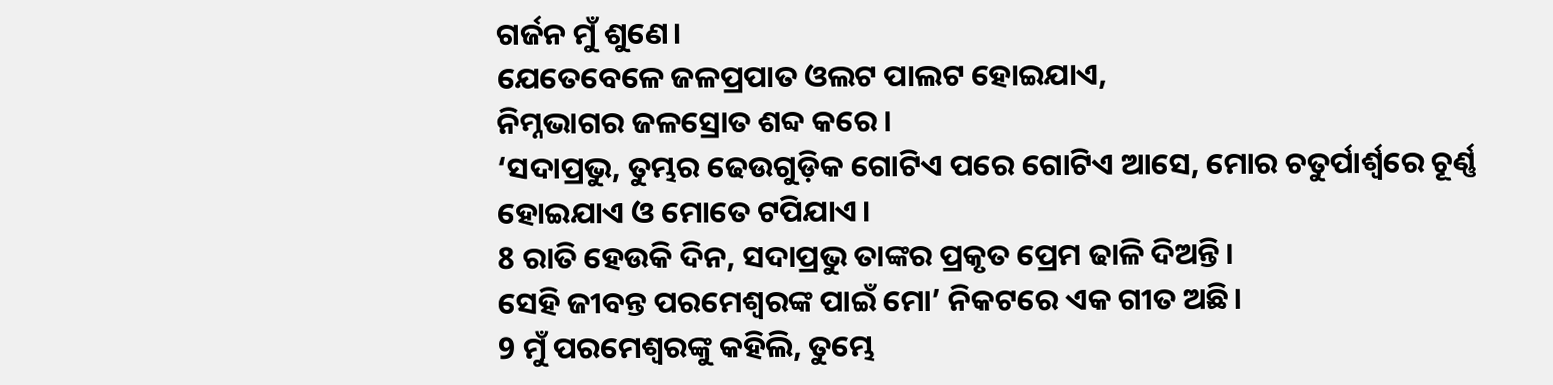ଗର୍ଜନ ମୁଁ ଶୁଣେ।
ଯେତେବେଳେ ଜଳପ୍ରପାତ ଓଲଟ ପାଲଟ ହୋଇଯାଏ,
ନିମ୍ନଭାଗର ଜଳସ୍ରୋତ ଶବ୍ଦ କରେ।
‘ସଦାପ୍ରଭୁ, ତୁମ୍ଭର ଢେଉଗୁଡ଼ିକ ଗୋଟିଏ ପରେ ଗୋଟିଏ ଆସେ, ମୋର ଚତୁର୍ପାର୍ଶ୍ୱରେ ଚୂର୍ଣ୍ଣ ହୋଇଯାଏ ଓ ମୋତେ ଟପିଯାଏ।
8 ରାତି ହେଉକି ଦିନ, ସଦାପ୍ରଭୁ ତାଙ୍କର ପ୍ରକୃତ ପ୍ରେମ ଢାଳି ଦିଅନ୍ତି।
ସେହି ଜୀବନ୍ତ ପରମେଶ୍ୱରଙ୍କ ପାଇଁ ମୋ’ ନିକଟରେ ଏକ ଗୀତ ଅଛି।
9 ମୁଁ ପରମେଶ୍ୱରଙ୍କୁ କହିଲି, ତୁମ୍ଭେ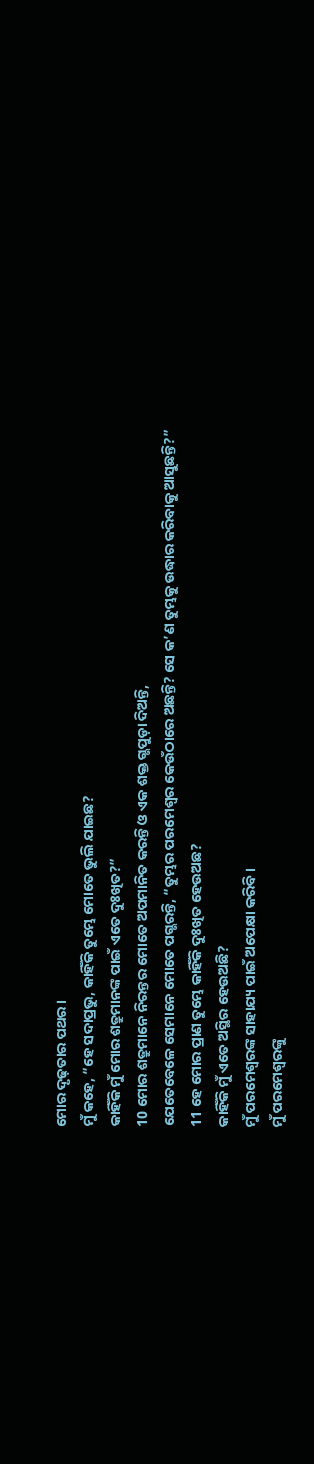ମୋର ଦୃଢ଼ତାର ପଥର।
ମୁଁ କହେ, “ହେ ସଦାପ୍ରଭୁ, କାହିଁକି ତୁମ୍ଭେ ମୋତେ ଭୁଲି ଯାଇଛ?
କାହିଁକି ମୁଁ ମୋର ଶତ୍ରୁମାନଙ୍କ ପାଇଁ ଏତେ ଦୁଃଖିତ?”
10 ମୋର ଶତ୍ରୁମାନେ ନିରନ୍ତର ମୋତେ ଅପମାନିତ କରନ୍ତି ଓ ଏକ ଶକ୍ତ ଗ୍ଭପୁଡ଼ା ଦିଅନ୍ତି,
ଯେତେବେଳେ ସେମାନେ ମୋତେ ପଗ୍ଭରନ୍ତି, “ତୁମ୍ଭର ପରମେଶ୍ୱର କେଉଁଠାରେ ଅଛନ୍ତି? ସେ କ’ଣ ତୁମ୍ଭକୁ ଉଦ୍ଧାର କରିବାକୁ ଆସୁଛନ୍ତି?”
11 ହେ ମୋର ପ୍ରାଣ ତୁମ୍ଭେ କାହିଁକି ଦୁଃଖିତ ହେଉଅଛ?
କାହିଁକି ମୁଁ ଏତେ ଅସ୍ଥିର ହେଉଅଛି?
ମୁଁ ପରମେଶ୍ୱରଙ୍କ ସାହାଯ୍ୟ ପାଇଁ ଅପେକ୍ଷା କରିବି।
ମୁଁ ପରମେଶ୍ୱରଙ୍କୁ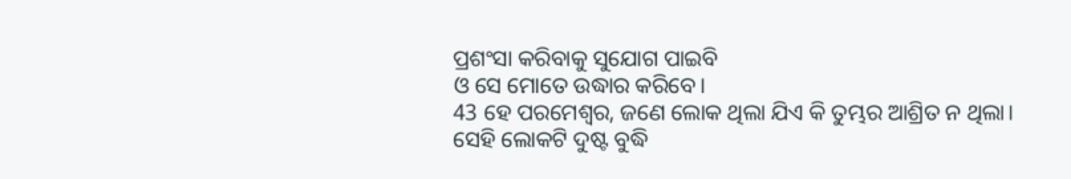ପ୍ରଶଂସା କରିବାକୁ ସୁଯୋଗ ପାଇବି
ଓ ସେ ମୋତେ ଉଦ୍ଧାର କରିବେ।
43 ହେ ପରମେଶ୍ୱର, ଜଣେ ଲୋକ ଥିଲା ଯିଏ କି ତୁମ୍ଭର ଆଶ୍ରିତ ନ ଥିଲା।
ସେହି ଲୋକଟି ଦୁଷ୍ଟ ବୁଦ୍ଧି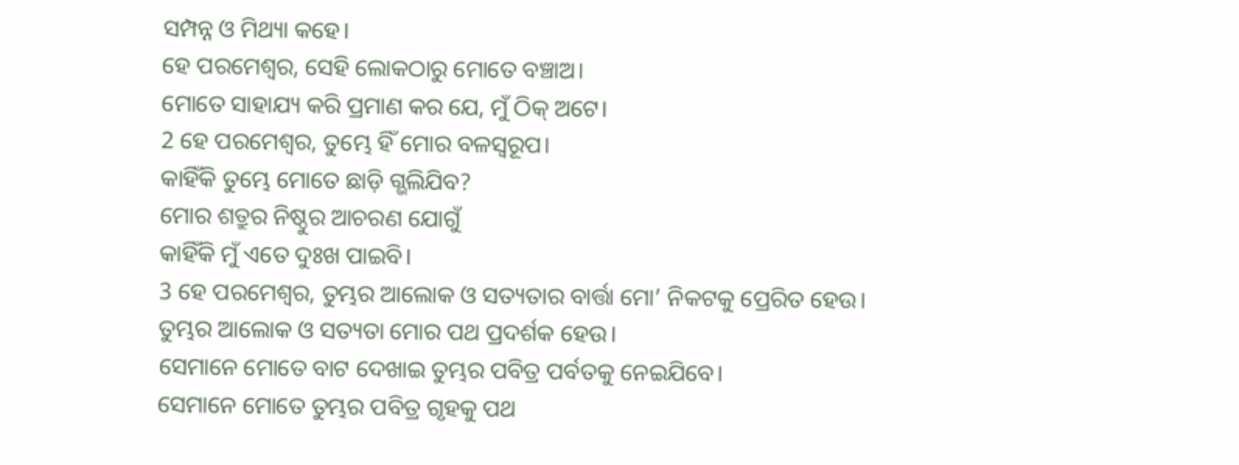ସମ୍ପନ୍ନ ଓ ମିଥ୍ୟା କହେ।
ହେ ପରମେଶ୍ୱର, ସେହି ଲୋକଠାରୁ ମୋତେ ବଞ୍ଚାଅ।
ମୋତେ ସାହାଯ୍ୟ କରି ପ୍ରମାଣ କର ଯେ, ମୁଁ ଠିକ୍ ଅଟେ।
2 ହେ ପରମେଶ୍ୱର, ତୁମ୍ଭେ ହିଁ ମୋର ବଳସ୍ୱରୂପ।
କାହିଁକି ତୁମ୍ଭେ ମୋତେ ଛାଡ଼ି ଗ୍ଭଲିଯିବ?
ମୋର ଶତ୍ରୁର ନିଷ୍ଠୁର ଆଚରଣ ଯୋଗୁଁ
କାହିଁକି ମୁଁ ଏତେ ଦୁଃଖ ପାଇବି।
3 ହେ ପରମେଶ୍ୱର, ତୁମ୍ଭର ଆଲୋକ ଓ ସତ୍ୟତାର ବାର୍ତ୍ତା ମୋ’ ନିକଟକୁ ପ୍ରେରିତ ହେଉ।
ତୁମ୍ଭର ଆଲୋକ ଓ ସତ୍ୟତା ମୋର ପଥ ପ୍ରଦର୍ଶକ ହେଉ।
ସେମାନେ ମୋତେ ବାଟ ଦେଖାଇ ତୁମ୍ଭର ପବିତ୍ର ପର୍ବତକୁ ନେଇଯିବେ।
ସେମାନେ ମୋତେ ତୁମ୍ଭର ପବିତ୍ର ଗୃହକୁ ପଥ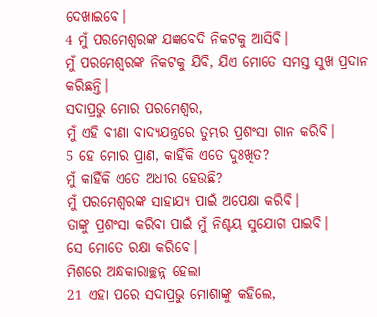ଦେଖାଇବେ।
4 ମୁଁ ପରମେଶ୍ୱରଙ୍କ ଯଜ୍ଞବେଦି ନିକଟକୁ ଆସିବି।
ମୁଁ ପରମେଶ୍ୱରଙ୍କ ନିକଟକୁ ଯିବି, ଯିଏ ମୋତେ ସମସ୍ତ ସୁଖ ପ୍ରଦାନ କରିଛନ୍ତି।
ସଦାପ୍ରଭୁ ମୋର ପରମେଶ୍ୱର,
ମୁଁ ଏହି ବୀଣା ବାଦ୍ୟଯନ୍ତ୍ରରେ ତୁମ୍ଭର ପ୍ରଶଂସା ଗାନ କରିବି।
5 ହେ ମୋର ପ୍ରାଣ, କାହିଁକି ଏତେ ଦୁଃଖିତ?
ମୁଁ କାହିଁକି ଏତେ ଅଧୀର ହେଉଛି?
ମୁଁ ପରମେଶ୍ୱରଙ୍କ ସାହାଯ୍ୟ ପାଇଁ ଅପେକ୍ଷା କରିବି।
ତାଙ୍କୁ ପ୍ରଶଂସା କରିବା ପାଇଁ ମୁଁ ନିଶ୍ଚୟ ସୁଯୋଗ ପାଇବି।
ସେ ମୋତେ ରକ୍ଷା କରିବେ।
ମିଶରେ ଅନ୍ଧକାରାଚ୍ଛନ୍ନ ହେଲା
21 ଏହା ପରେ ସଦାପ୍ରଭୁ ମୋଶାଙ୍କୁ କହିଲେ,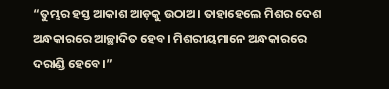“ତୁମ୍ଭର ହସ୍ତ ଆକାଶ ଆଡ଼କୁ ଉଠାଅ। ତାହାହେଲେ ମିଶର ଦେଶ ଅନ୍ଧକାରରେ ଆଚ୍ଛାଦିତ ହେବ। ମିଶରୀୟମାନେ ଅନ୍ଧକାରରେ ଦରାଣ୍ଡି ହେବେ।”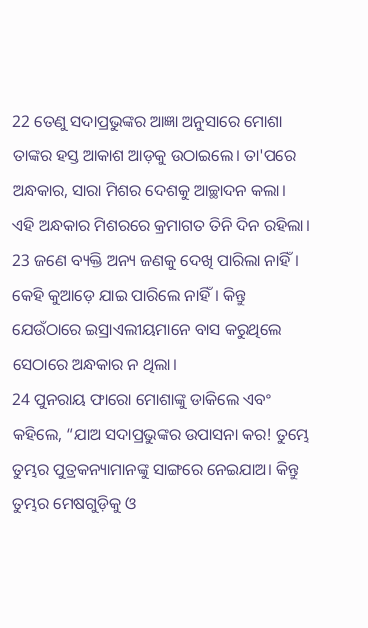22 ତେଣୁ ସଦାପ୍ରଭୁଙ୍କର ଆଜ୍ଞା ଅନୁସାରେ ମୋଶା ତାଙ୍କର ହସ୍ତ ଆକାଶ ଆଡ଼କୁ ଉଠାଇଲେ। ତା'ପରେ ଅନ୍ଧକାର, ସାରା ମିଶର ଦେଶକୁ ଆଚ୍ଛାଦନ କଲା। ଏହି ଅନ୍ଧକାର ମିଶରରେ କ୍ରମାଗତ ତିନି ଦିନ ରହିଲା। 23 ଜଣେ ବ୍ୟକ୍ତି ଅନ୍ୟ ଜଣକୁ ଦେଖି ପାରିଲା ନାହିଁ। କେହି କୁଆଡ଼େ ଯାଇ ପାରିଲେ ନାହିଁ। କିନ୍ତୁ ଯେଉଁଠାରେ ଇସ୍ରାଏଲୀୟମାନେ ବାସ କରୁଥିଲେ ସେଠାରେ ଅନ୍ଧକାର ନ ଥିଲା।
24 ପୁନରାୟ ଫାରୋ ମୋଶାଙ୍କୁ ଡାକିଲେ ଏବଂ କହିଲେ, “ଯାଅ ସଦାପ୍ରଭୁଙ୍କର ଉପାସନା କର! ତୁମ୍ଭେ ତୁମ୍ଭର ପୁତ୍ରକନ୍ୟାମାନଙ୍କୁ ସାଙ୍ଗରେ ନେଇଯାଅ। କିନ୍ତୁ ତୁମ୍ଭର ମେଷଗୁଡ଼ିକୁ ଓ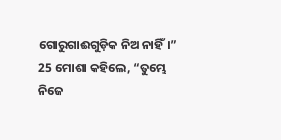ଗୋରୁଗାଈଗୁଡ଼ିକ ନିଅ ନାହିଁ।”
25 ମୋଶା କହିଲେ, “ତୁମ୍ଭେ ନିଜେ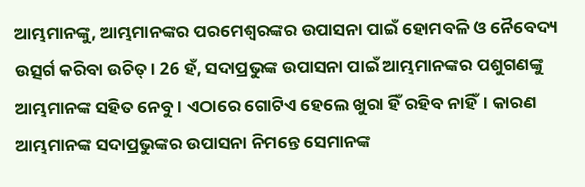ଆମ୍ଭମାନଙ୍କୁ, ଆମ୍ଭମାନଙ୍କର ପରମେଶ୍ୱରଙ୍କର ଉପାସନା ପାଇଁ ହୋମବଳି ଓ ନୈବେଦ୍ୟ ଉତ୍ସର୍ଗ କରିବା ଉଚିତ୍। 26 ହଁ, ସଦାପ୍ରଭୁଙ୍କ ଉପାସନା ପାଇଁ ଆମ୍ଭମାନଙ୍କର ପଶୁଗଣଙ୍କୁ ଆମ୍ଭମାନଙ୍କ ସହିତ ନେବୁ। ଏଠାରେ ଗୋଟିଏ ହେଲେ ଖୁରା ହିଁ ରହିବ ନାହିଁ। କାରଣ ଆମ୍ଭମାନଙ୍କ ସଦାପ୍ରଭୁଙ୍କର ଉପାସନା ନିମନ୍ତେ ସେମାନଙ୍କ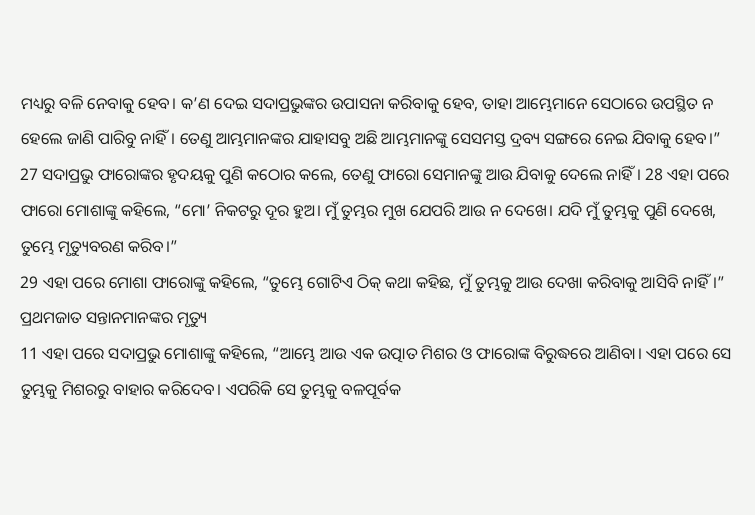ମଧ୍ୟରୁ ବଳି ନେବାକୁ ହେବ। କ’ଣ ଦେଇ ସଦାପ୍ରଭୁଙ୍କର ଉପାସନା କରିବାକୁ ହେବ, ତାହା ଆମ୍ଭେମାନେ ସେଠାରେ ଉପସ୍ଥିତ ନ ହେଲେ ଜାଣି ପାରିବୁ ନାହିଁ। ତେଣୁ ଆମ୍ଭମାନଙ୍କର ଯାହାସବୁ ଅଛି ଆମ୍ଭମାନଙ୍କୁ ସେସମସ୍ତ ଦ୍ରବ୍ୟ ସଙ୍ଗରେ ନେଇ ଯିବାକୁ ହେବ।”
27 ସଦାପ୍ରଭୁ ଫାରୋଙ୍କର ହୃଦୟକୁ ପୁଣି କଠୋର କଲେ, ତେଣୁ ଫାରୋ ସେମାନଙ୍କୁ ଆଉ ଯିବାକୁ ଦେଲେ ନାହିଁ। 28 ଏହା ପରେ ଫାରୋ ମୋଶାଙ୍କୁ କହିଲେ, “ମୋ’ ନିକଟରୁ ଦୂର ହୁଅ। ମୁଁ ତୁମ୍ଭର ମୁଖ ଯେପରି ଆଉ ନ ଦେଖେ। ଯଦି ମୁଁ ତୁମ୍ଭକୁ ପୁଣି ଦେଖେ, ତୁମ୍ଭେ ମୃତ୍ୟୁବରଣ କରିବ।”
29 ଏହା ପରେ ମୋଶା ଫାରୋଙ୍କୁ କହିଲେ, “ତୁମ୍ଭେ ଗୋଟିଏ ଠିକ୍ କଥା କହିଛ, ମୁଁ ତୁମ୍ଭକୁ ଆଉ ଦେଖା କରିବାକୁ ଆସିବି ନାହିଁ।”
ପ୍ରଥମଜାତ ସନ୍ତାନମାନଙ୍କର ମୃତ୍ୟୁ
11 ଏହା ପରେ ସଦାପ୍ରଭୁ ମୋଶାଙ୍କୁ କହିଲେ, “ଆମ୍ଭେ ଆଉ ଏକ ଉତ୍ପାତ ମିଶର ଓ ଫାରୋଙ୍କ ବିରୁଦ୍ଧରେ ଆଣିବା। ଏହା ପରେ ସେ ତୁମ୍ଭକୁ ମିଶରରୁ ବାହାର କରିଦେବ। ଏପରିକି ସେ ତୁମ୍ଭକୁ ବଳପୂର୍ବକ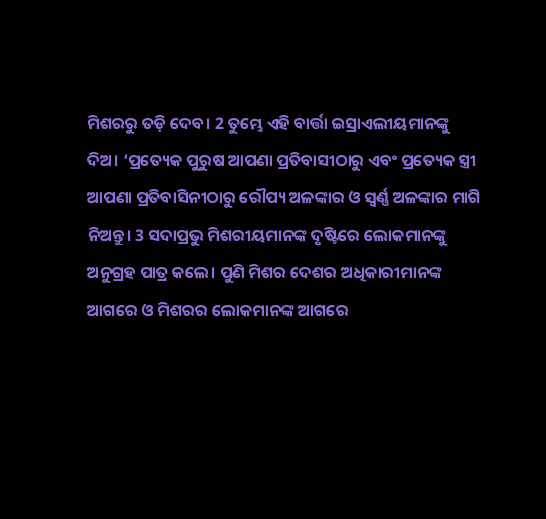ମିଶରରୁ ତଡ଼ି ଦେବ। 2 ତୁମ୍ଭେ ଏହି ବାର୍ତ୍ତା ଇସ୍ରାଏଲୀୟମାନଙ୍କୁ ଦିଅ। ‘ପ୍ରତ୍ୟେକ ପୁରୁଷ ଆପଣା ପ୍ରତିବାସୀଠାରୁ ଏବଂ ପ୍ରତ୍ୟେକ ସ୍ତ୍ରୀ ଆପଣା ପ୍ରତିବାସିନୀଠାରୁ ରୌପ୍ୟ ଅଳଙ୍କାର ଓ ସ୍ୱର୍ଣ୍ଣ ଅଳଙ୍କାର ମାଗି ନିଅନ୍ତୁ। 3 ସଦାପ୍ରଭୁ ମିଶରୀୟମାନଙ୍କ ଦୃଷ୍ଟିରେ ଲୋକମାନଙ୍କୁ ଅନୁଗ୍ରହ ପାତ୍ର କଲେ। ପୁଣି ମିଶର ଦେଶର ଅଧିକାରୀମାନଙ୍କ ଆଗରେ ଓ ମିଶରର ଲୋକମାନଙ୍କ ଆଗରେ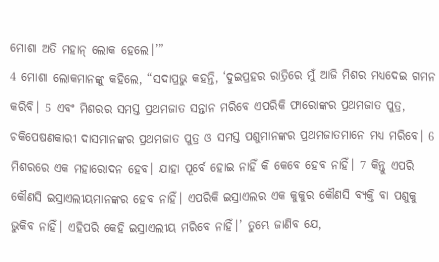ମୋଶା ଅତି ମହାନ୍ ଲୋକ ହେଲେ।’”
4 ମୋଶା ଲୋକମାନଙ୍କୁ କହିଲେ, “ସଦାପ୍ରଭୁ କହନ୍ତି, ‘ଦୁଇପ୍ରହର ରାତ୍ରିରେ ମୁଁ ଆଜି ମିଶର ମଧ୍ୟଦେଇ ଗମନ କରିବି। 5 ଏବଂ ମିଶରର ସମସ୍ତ ପ୍ରଥମଜାତ ସନ୍ତାନ ମରିବେ ଏପରିକି ଫାରୋଙ୍କର ପ୍ରଥମଜାତ ପୁତ୍ର, ଚକିପେଷଣକାରୀ ଦାସମାନଙ୍କର ପ୍ରଥମଜାତ ପୁତ୍ର ଓ ସମସ୍ତ ପଶୁମାନଙ୍କର ପ୍ରଥମଜାତମାନେ ମଧ୍ୟ ମରିବେ। 6 ମିଶରରେ ଏକ ମହାରୋଦନ ହେବ। ଯାହା ପୂର୍ବେ ହୋଇ ନାହିଁ କି କେବେ ହେବ ନାହିଁ। 7 କିନ୍ତୁ ଏପରି କୌଣସି ଇସ୍ରାଏଲୀୟମାନଙ୍କର ହେବ ନାହିଁ। ଏପରିକି ଇସ୍ରାଏଲର ଏକ କୁକୁର କୌଣସି ବ୍ୟକ୍ତି ବା ପଶୁକୁ ଭୁକିବ ନାହିଁ। ଏହିପରି କେହି ଇସ୍ରାଏଲୀୟ ମରିବେ ନାହିଁ।’ ତୁମ୍ଭେ ଜାଣିବ ଯେ,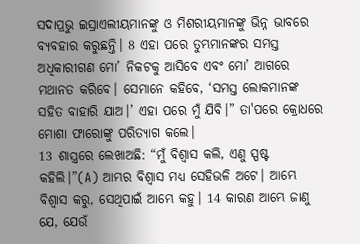ସଦାପ୍ରଭୁ ଇସ୍ରାଏଲୀୟମାନଙ୍କୁ ଓ ମିଶରୀୟମାନଙ୍କୁ ଭିନ୍ନ ଭାବରେ ବ୍ୟବହାର କରୁଛନ୍ତି। 8 ଏହା ପରେ ତୁମ୍ଭମାନଙ୍କର ସମସ୍ତ ଅଧିକାରୀଗଣ ମୋ’ ନିକଟକୁ ଆସିବେ ଏବଂ ମୋ’ ଆଗରେ ମଥାନତ କରିବେ। ସେମାନେ କହିବେ, ‘ସମସ୍ତ ଲୋକମାନଙ୍କ ସହିତ ବାହାରି ଯାଅ।’ ଏହା ପରେ ମୁଁ ଯିବି।” ତା'ପରେ କ୍ରୋଧରେ ମୋଶା ଫାରୋଙ୍କୁ ପରିତ୍ୟାଗ କଲେ।
13 ଶାସ୍ତ୍ରରେ ଲେଖାଅଛି: “ମୁଁ ବିଶ୍ୱାସ କଲି, ଏଣୁ ସ୍ପଷ୍ଟ କହିଲି।”(A) ଆମ୍ଭର ବିଶ୍ୱାସ ମଧ୍ୟ ସେହିଭଳି ଅଟେ। ଆମ୍ଭେ ବିଶ୍ୱାସ କରୁ, ସେଥିପାଇଁ ଆମ୍ଭେ କହୁ। 14 କାରଣ ଆମ୍ଭେ ଜାଣୁ ଯେ, ଯେଉଁ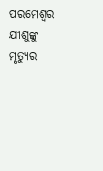ପରମେଶ୍ୱର ଯୀଶୁଙ୍କୁ ମୃତ୍ୟୁର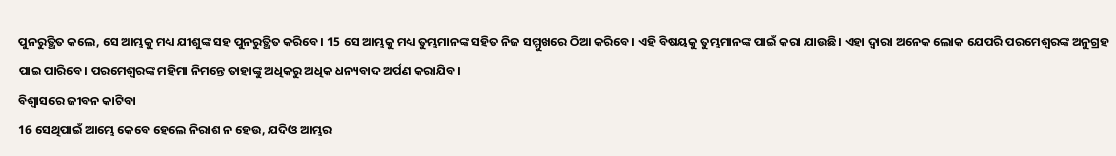ପୁନରୁତ୍ଥିତ କଲେ, ସେ ଆମ୍ଭକୁ ମଧ୍ୟ ଯୀଶୁଙ୍କ ସହ ପୁନରୁତ୍ଥିତ କରିବେ। 15 ସେ ଆମ୍ଭକୁ ମଧ୍ୟ ତୁମ୍ଭମାନଙ୍କ ସହିତ ନିଜ ସମ୍ମୁଖରେ ଠିଆ କରିବେ। ଏହି ବିଷୟକୁ ତୁମ୍ଭମାନଙ୍କ ପାଇଁ କରା ଯାଉଛି। ଏହା ଦ୍ୱାରା ଅନେକ ଲୋକ ଯେପରି ପରମେଶ୍ୱରଙ୍କ ଅନୁଗ୍ରହ ପାଇ ପାରିବେ। ପରମେଶ୍ୱରଙ୍କ ମହିମା ନିମନ୍ତେ ତାହାଙ୍କୁ ଅଧିକରୁ ଅଧିକ ଧନ୍ୟବାଦ ଅର୍ପଣ କରାଯିବ।
ବିଶ୍ୱାସରେ ଜୀବନ କାଟିବା
16 ସେଥିପାଇଁ ଆମ୍ଭେ କେବେ ହେଲେ ନିରାଶ ନ ହେଉ, ଯଦିଓ ଆମ୍ଭର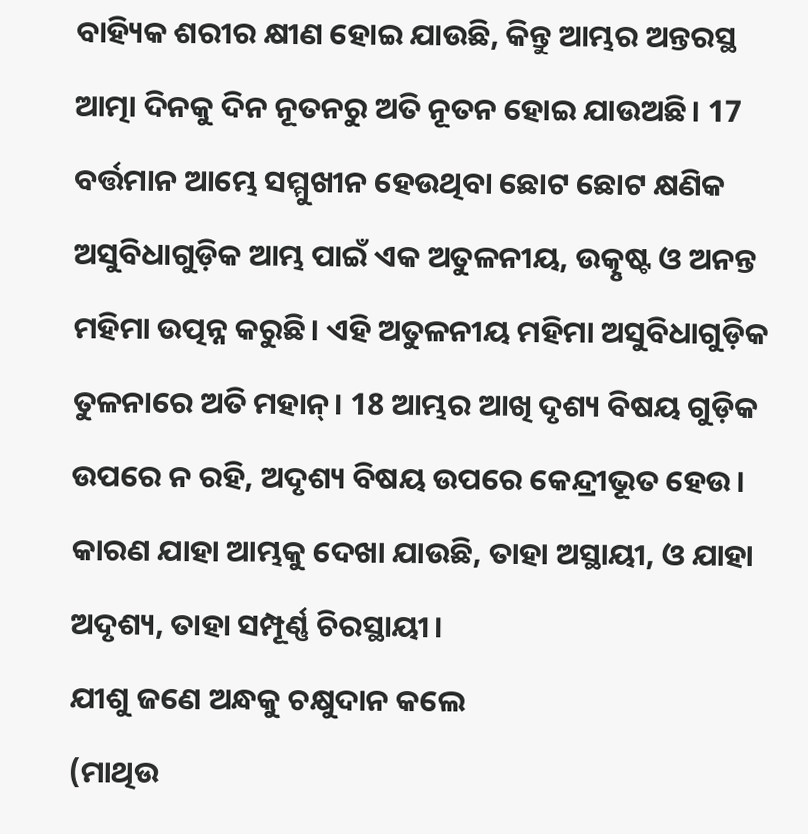ବାହ୍ୟିକ ଶରୀର କ୍ଷୀଣ ହୋଇ ଯାଉଛି, କିନ୍ତୁ ଆମ୍ଭର ଅନ୍ତରସ୍ଥ ଆତ୍ମା ଦିନକୁ ଦିନ ନୂତନରୁ ଅତି ନୂତନ ହୋଇ ଯାଉଅଛି। 17 ବର୍ତ୍ତମାନ ଆମ୍ଭେ ସମ୍ମୁଖୀନ ହେଉଥିବା ଛୋଟ ଛୋଟ କ୍ଷଣିକ ଅସୁବିଧାଗୁଡ଼ିକ ଆମ୍ଭ ପାଇଁ ଏକ ଅତୁଳନୀୟ, ଉତ୍କୃଷ୍ଟ ଓ ଅନନ୍ତ ମହିମା ଉତ୍ପନ୍ନ କରୁଛି। ଏହି ଅତୁଳନୀୟ ମହିମା ଅସୁବିଧାଗୁଡ଼ିକ ତୁଳନାରେ ଅତି ମହାନ୍। 18 ଆମ୍ଭର ଆଖି ଦୃଶ୍ୟ ବିଷୟ ଗୁଡ଼ିକ ଉପରେ ନ ରହି, ଅଦୃଶ୍ୟ ବିଷୟ ଉପରେ କେନ୍ଦ୍ରୀଭୂତ ହେଉ। କାରଣ ଯାହା ଆମ୍ଭକୁ ଦେଖା ଯାଉଛି, ତାହା ଅସ୍ଥାୟୀ, ଓ ଯାହା ଅଦୃଶ୍ୟ, ତାହା ସମ୍ପୂର୍ଣ୍ଣ ଚିରସ୍ଥାୟୀ।
ଯୀଶୁ ଜଣେ ଅନ୍ଧକୁ ଚକ୍ଷୁଦାନ କଲେ
(ମାଥିଉ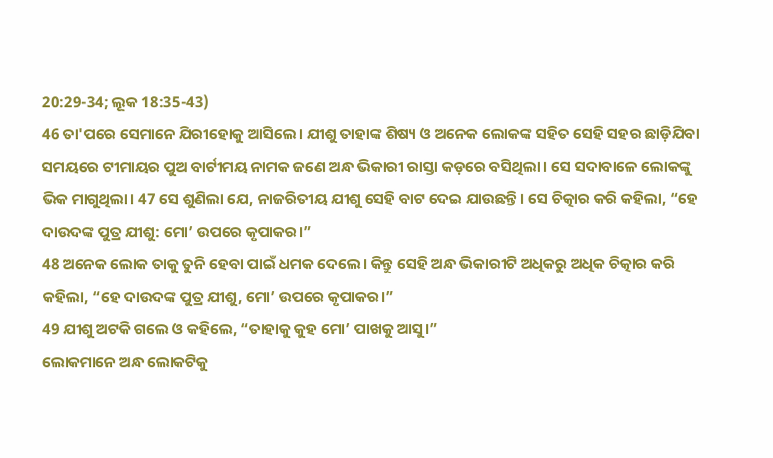20:29-34; ଲୂକ 18:35-43)
46 ତା'ପରେ ସେମାନେ ଯିରୀହୋକୁ ଆସିଲେ। ଯୀଶୁ ତାହାଙ୍କ ଶିଷ୍ୟ ଓ ଅନେକ ଲୋକଙ୍କ ସହିତ ସେହି ସହର ଛାଡ଼ିଯିବା ସମୟରେ ଟୀମାୟର ପୁଅ ବାର୍ଟୀମୟ ନାମକ ଜଣେ ଅନ୍ଧ ଭିକାରୀ ରାସ୍ତା କଡ଼ରେ ବସିଥିଲା। ସେ ସଦାବାଳେ ଲୋକଙ୍କୁ ଭିକ ମାଗୁଥିଲା। 47 ସେ ଶୁଣିଲା ଯେ, ନାଜରିତୀୟ ଯୀଶୁ ସେହି ବାଟ ଦେଇ ଯାଉଛନ୍ତି। ସେ ଚିତ୍କାର କରି କହିଲା, “ହେ ଦାଉଦଙ୍କ ପୁତ୍ର ଯୀଶୁ: ମୋ’ ଉପରେ କୃପାକର।”
48 ଅନେକ ଲୋକ ତାକୁ ତୁନି ହେବା ପାଇଁ ଧମକ ଦେଲେ। କିନ୍ତୁ ସେହି ଅନ୍ଧ ଭିକାରୀଟି ଅଧିକରୁ ଅଧିକ ଚିତ୍କାର କରି କହିଲା, “ହେ ଦାଉଦଙ୍କ ପୁତ୍ର ଯୀଶୁ, ମୋ’ ଉପରେ କୃପାକର।”
49 ଯୀଶୁ ଅଟକି ଗଲେ ଓ କହିଲେ, “ତାହାକୁ କୁହ ମୋ’ ପାଖକୁ ଆସୁ।”
ଲୋକମାନେ ଅନ୍ଧ ଲୋକଟିକୁ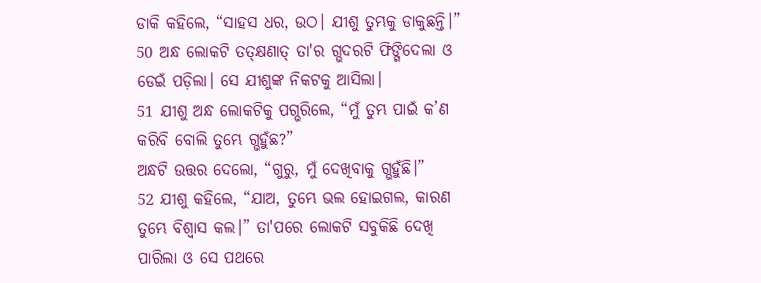ଡାକି କହିଲେ, “ସାହସ ଧର, ଉଠ। ଯୀଶୁ ତୁମ୍ଭକୁ ଡାକୁଛନ୍ତି।” 50 ଅନ୍ଧ ଲୋକଟି ତତ୍କ୍ଷଣାତ୍ ତା'ର ଗ୍ଭଦରଟି ଫିଙ୍ଗିଦେଲା ଓ ଡେଇଁ ପଡ଼ିଲା। ସେ ଯୀଶୁଙ୍କ ନିକଟକୁ ଆସିଲା।
51 ଯୀଶୁ ଅନ୍ଧ ଲୋକଟିକୁ ପଗ୍ଭରିଲେ, “ମୁଁ ତୁମ୍ଭ ପାଇଁ କ’ଣ କରିବି ବୋଲି ତୁମ୍ଭେ ଗ୍ଭହୁଁଛ?”
ଅନ୍ଧଟି ଉତ୍ତର ଦେଲୋ, “ଗୁରୁ, ମୁଁ ଦେଖିବାକୁ ଗ୍ଭହୁଁଛି।”
52 ଯୀଶୁ କହିଲେ, “ଯାଅ, ତୁମ୍ଭେ ଭଲ ହୋଇଗଲ, କାରଣ ତୁମ୍ଭେ ବିଶ୍ୱାସ କଲ।” ତା'ପରେ ଲୋକଟି ସବୁକିଛି ଦେଖି ପାରିଲା ଓ ସେ ପଥରେ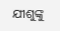ଯୀଶୁଙ୍କୁ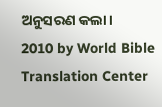ଅନୁସରଣ କଲା।
2010 by World Bible Translation Center